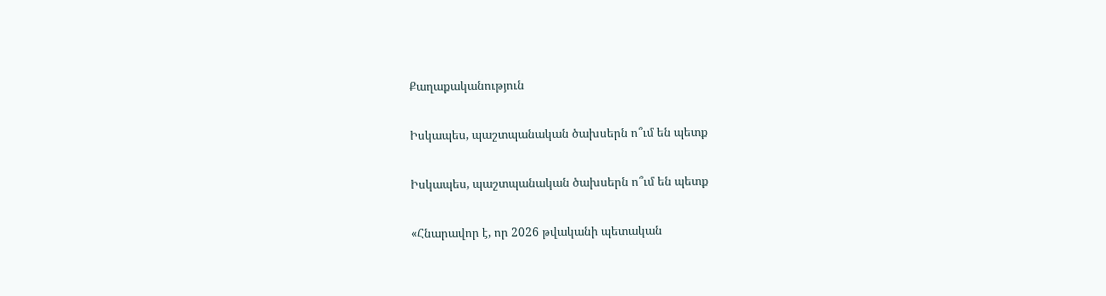Քաղաքականություն

Իսկապես, պաշտպանական ծախսերն ո՞ւմ են պետք

Իսկապես, պաշտպանական ծախսերն ո՞ւմ են պետք

«Հնարավոր է, որ 2026 թվականի պետական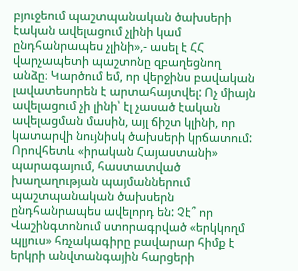բյուջեում պաշտպանական ծախսերի էական ավելացում չլինի կամ ընդհանրապես չլինի»,- ասել է ՀՀ վարչապետի պաշտոնը զբաղեցնող անձը։ Կարծում եմ, որ վերջինս բավական լավատեսորեն է արտահայտվել: Ոչ միայն ավելացում չի լինի՝ էլ չասած էական ավելացման մասին, այլ ճիշտ կլինի, որ կատարվի նույնիսկ ծախսերի կրճատում: Որովհետև «իրական Հայաստանի» պարագայում, հաստատված խաղաղության պայմաններում պաշտպանական ծախսերն ընդհանրապես ավելորդ են: Չէ՞ որ Վաշինգտոնում ստորագրված «երկկողմ պլյուս» հռչակագիրը բավարար հիմք է երկրի անվտանգային հարցերի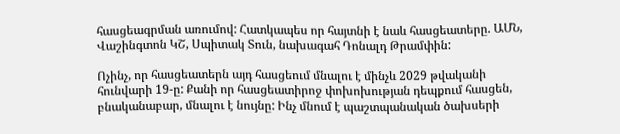հասցեագրման առումով: Հատկապես որ հայտնի է նաև հասցեատերը. ԱՄՆ, Վաշինգտոն ԿՇ, Սպիտակ Տուն, նախագահ Դոնալդ Թրամփին:

Ոչինչ, որ հասցեատերն այդ հասցեում մնալու է մինչև 2029 թվականի հունվարի 19-ը: Քանի որ հասցեատիրոջ փոխոխության դեպքում հասցեն, բնականաբար, մնալու է նույնը: Ինչ մնում է պաշտպանական ծախսերի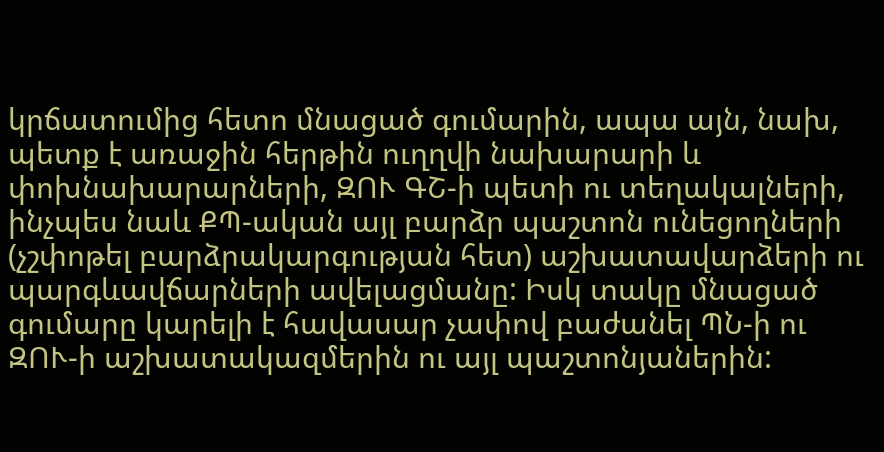կրճատումից հետո մնացած գումարին, ապա այն, նախ, պետք է առաջին հերթին ուղղվի նախարարի և փոխնախարարների, ԶՈՒ ԳՇ-ի պետի ու տեղակալների, ինչպես նաև ՔՊ-ական այլ բարձր պաշտոն ունեցողների (չշփոթել բարձրակարգության հետ) աշխատավարձերի ու պարգևավճարների ավելացմանը: Իսկ տակը մնացած գումարը կարելի է հավասար չափով բաժանել ՊՆ-ի ու ԶՈՒ-ի աշխատակազմերին ու այլ պաշտոնյաներին: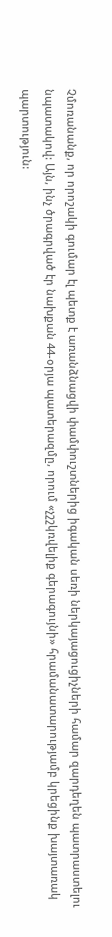Չմոռանանք, որ որոշակի գումար էլ պետք է առանձնացվի փամփուշտներից իգական սեռի ներկայացուցիչների համար զարդեղեն պատրաստելու նպատակով: Այն, ինչ ծրագրված էր նախքան 44-օրյա պատերազմը, որում «չշշկռվելիք գերագույնի» հրամանատարությամբ կրեցինք խայտառակ պարտություն: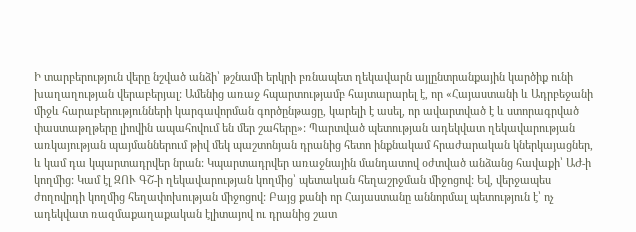Ի տարբերություն վերը նշված անձի՝ թշնամի երկրի բռնապետ ղեկավարն այլընտրանքային կարծիք ունի խաղաղության վերաբերյալ: Ամենից առաջ հպարտությամբ հայտարարել է, որ «Հայաստանի և Ադրբեջանի միջև հարաբերությունների կարգավորման գործընթացը, կարելի է ասել, որ ավարտված է և ստորագրված փաստաթղթերը լիովին ապահովում են մեր շահերը»: Պարտված պետության ադեկվատ ղեկավարության առկայության պայմաններում թիվ մեկ պաշտոնյան դրանից հետո ինքնակամ հրաժարական կներկայացներ, և կամ դա կպարտադրվեր նրան: Կպարտադրվեր առաջնային մանդատով օժտված անձանց հավաքի՝ ԱԺ-ի կողմից: Կամ էլ ԶՈՒ ԳՇ-ի ղեկավարության կողմից՝ պետական հեղաշրջման միջոցով: Եվ, վերջապես ժողովրդի կողմից հեղափոխության միջոցով: Բայց քանի որ Հայաստանը աննորմալ պետություն է՝ ոչ ադեկվատ ռազմաքաղաքական էլիտայով ու դրանից շատ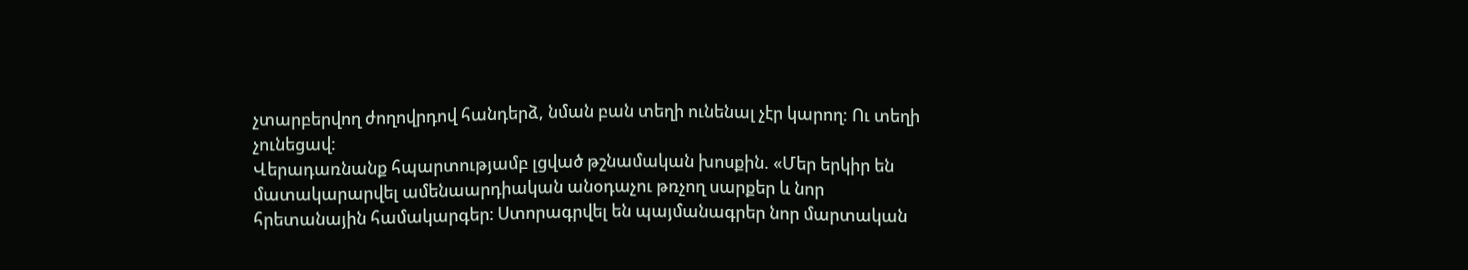չտարբերվող ժողովրդով հանդերձ, նման բան տեղի ունենալ չէր կարող: Ու տեղի չունեցավ:
Վերադառնանք հպարտությամբ լցված թշնամական խոսքին. «Մեր երկիր են մատակարարվել ամենաարդիական անօդաչու թռչող սարքեր և նոր հրետանային համակարգեր։ Ստորագրվել են պայմանագրեր նոր մարտական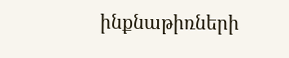ինքնաթիռների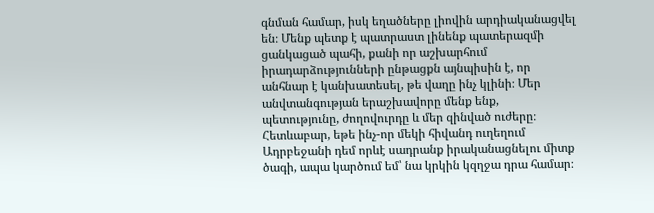գնման համար, իսկ եղածները լիովին արդիականացվել են։ Մենք պետք է պատրաստ լինենք պատերազմի ցանկացած պահի, քանի որ աշխարհում իրադարձությունների ընթացքն այնպիսին է, որ անհնար է կանխատեսել, թե վաղը ինչ կլինի։ Մեր անվտանգության երաշխավորը մենք ենք, պետությունը, ժողովուրդը և մեր զինված ուժերը։ Հետևաբար, եթե ինչ-որ մեկի հիվանդ ուղեղում Ադրբեջանի դեմ որևէ սադրանք իրականացնելու միտք ծագի, ապա կարծում եմ՝ նա կրկին կզղջա դրա համար։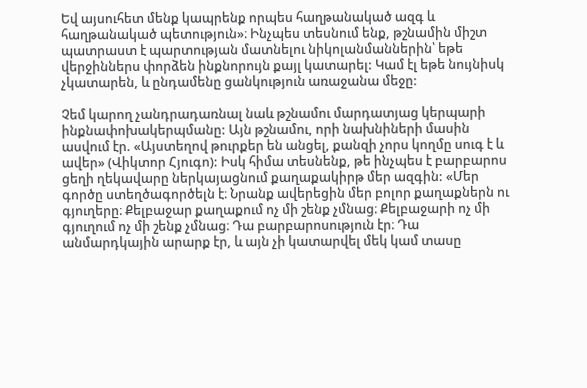Եվ այսուհետ մենք կապրենք որպես հաղթանակած ազգ և հաղթանակած պետություն»։ Ինչպես տեսնում ենք, թշնամին միշտ պատրաստ է պարտության մատնելու նիկոլանմաններին՝ եթե վերջիններս փորձեն ինքնորույն քայլ կատարել: Կամ էլ եթե նույնիսկ չկատարեն, և ընդամենը ցանկություն առաջանա մեջը:

Չեմ կարող չանդրադառնալ նաև թշնամու մարդատյաց կերպարի ինքնափոխակերպմանը: Այն թշնամու, որի նախնիների մասին ասվում էր. «Այստեղով թուրքեր են անցել, քանզի չորս կողմը սուգ է և ավեր» (Վիկտոր Հյուգո): Իսկ հիմա տեսնենք, թե ինչպես է բարբարոս ցեղի ղեկավարը ներկայացնում քաղաքակիրթ մեր ազգին: «Մեր գործը ստեղծագործելն է։ Նրանք ավերեցին մեր բոլոր քաղաքներն ու գյուղերը։ Քելբաջար քաղաքում ոչ մի շենք չմնաց։ Քելբաջարի ոչ մի գյուղում ոչ մի շենք չմնաց։ Դա բարբարոսություն էր։ Դա անմարդկային արարք էր, և այն չի կատարվել մեկ կամ տասը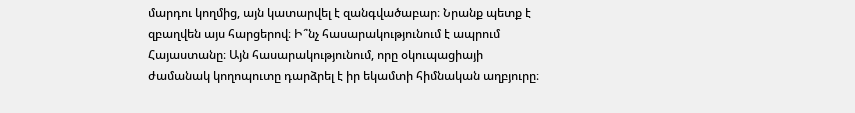մարդու կողմից, այն կատարվել է զանգվածաբար։ Նրանք պետք է զբաղվեն այս հարցերով։ Ի՞նչ հասարակությունում է ապրում Հայաստանը։ Այն հասարակությունում, որը օկուպացիայի ժամանակ կողոպուտը դարձրել է իր եկամտի հիմնական աղբյուրը։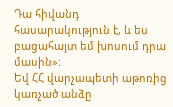Դա հիվանդ հասարակություն է, և ես բացահայտ եմ խոսում դրա մասին»:
Եվ ՀՀ վարչապետի աթոռից կառչած անձը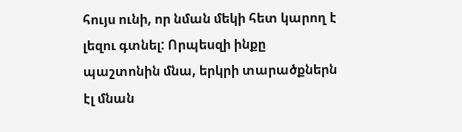հույս ունի, որ նման մեկի հետ կարող է լեզու գտնել: Որպեսզի ինքը պաշտոնին մնա, երկրի տարածքներն էլ մնան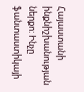Հայաստանի ինքնիշխանության ներքո: Ինչը ֆանտաստիկայի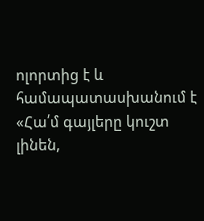ոլորտից է և համապատասխանում է «Հա՛մ գայլերը կուշտ լինեն,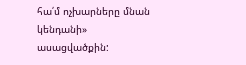հա՛մ ոչխարները մնան կենդանի» ասացվածքին: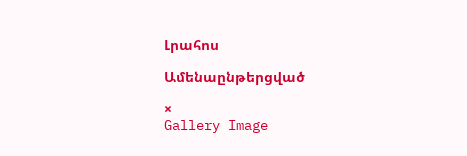Լրահոս

Ամենաընթերցված

×
Gallery Image